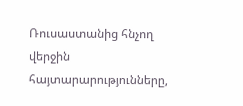Ռուսաստանից հնչող վերջին հայտարարությունները,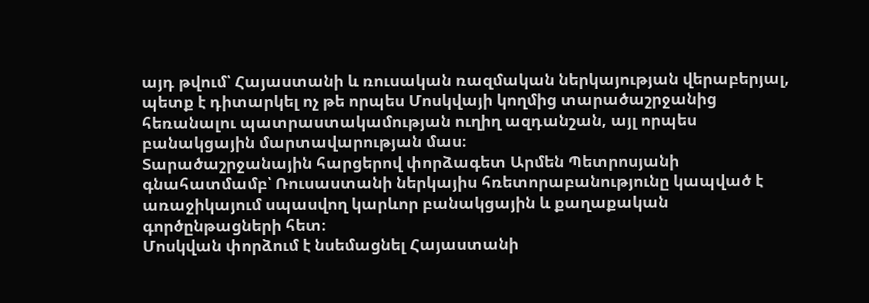այդ թվում՝ Հայաստանի և ռուսական ռազմական ներկայության վերաբերյալ, պետք է դիտարկել ոչ թե որպես Մոսկվայի կողմից տարածաշրջանից հեռանալու պատրաստակամության ուղիղ ազդանշան, այլ որպես բանակցային մարտավարության մաս։
Տարածաշրջանային հարցերով փորձագետ Արմեն Պետրոսյանի գնահատմամբ՝ Ռուսաստանի ներկայիս հռետորաբանությունը կապված է առաջիկայում սպասվող կարևոր բանակցային և քաղաքական գործընթացների հետ։
Մոսկվան փորձում է նսեմացնել Հայաստանի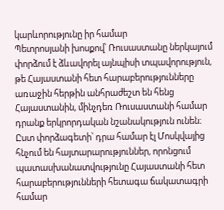կարևորությունը իր համար
Պետրոսյանի խոսքով՝ Ռուսաստանը ներկայում փորձում է ձևավորել այնպիսի տպավորություն, թե Հայաստանի հետ հարաբերությունները առաջին հերթին անհրաժեշտ են հենց Հայաստանին, մինչդեռ Ռուսաստանի համար դրանք երկրորդական նշանակություն ունեն։
Ըստ փորձագետի՝ դրա համար էլ Մոսկվայից հնչում են հայտարարություններ, որոնցում պատասխանատվությունը Հայաստանի հետ հարաբերությունների հետագա ճակատագրի համար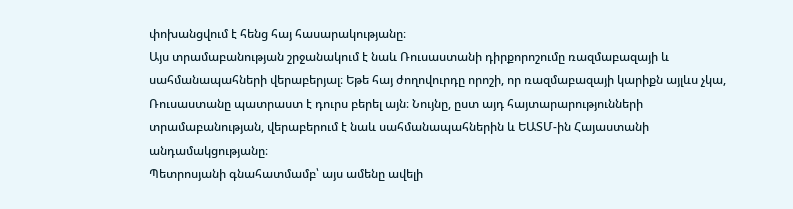փոխանցվում է հենց հայ հասարակությանը։
Այս տրամաբանության շրջանակում է նաև Ռուսաստանի դիրքորոշումը ռազմաբազայի և սահմանապահների վերաբերյալ։ Եթե հայ ժողովուրդը որոշի, որ ռազմաբազայի կարիքն այլևս չկա, Ռուսաստանը պատրաստ է դուրս բերել այն։ Նույնը, ըստ այդ հայտարարությունների տրամաբանության, վերաբերում է նաև սահմանապահներին և ԵԱՏՄ-ին Հայաստանի անդամակցությանը։
Պետրոսյանի գնահատմամբ՝ այս ամենը ավելի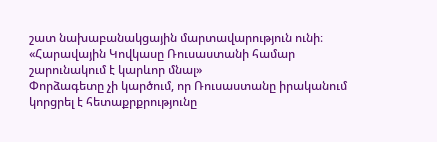շատ նախաբանակցային մարտավարություն ունի։
«Հարավային Կովկասը Ռուսաստանի համար շարունակում է կարևոր մնալ»
Փորձագետը չի կարծում, որ Ռուսաստանը իրականում կորցրել է հետաքրքրությունը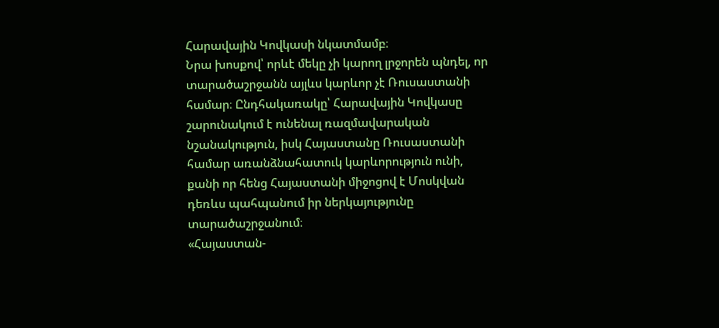Հարավային Կովկասի նկատմամբ։
Նրա խոսքով՝ որևէ մեկը չի կարող լրջորեն պնդել, որ տարածաշրջանն այլևս կարևոր չէ Ռուսաստանի համար։ Ընդհակառակը՝ Հարավային Կովկասը շարունակում է ունենալ ռազմավարական նշանակություն, իսկ Հայաստանը Ռուսաստանի համար առանձնահատուկ կարևորություն ունի, քանի որ հենց Հայաստանի միջոցով է Մոսկվան դեռևս պահպանում իր ներկայությունը տարածաշրջանում։
«Հայաստան-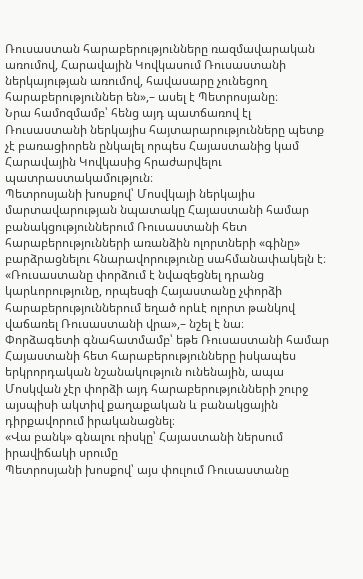Ռուսաստան հարաբերությունները ռազմավարական առումով, Հարավային Կովկասում Ռուսաստանի ներկայության առումով, հավասարը չունեցող հարաբերություններ են»,– ասել է Պետրոսյանը։
Նրա համոզմամբ՝ հենց այդ պատճառով էլ Ռուսաստանի ներկայիս հայտարարությունները պետք չէ բառացիորեն ընկալել որպես Հայաստանից կամ Հարավային Կովկասից հրաժարվելու պատրաստակամություն։
Պետրոսյանի խոսքով՝ Մոսվկայի ներկայիս մարտավարության նպատակը Հայաստանի համար բանակցություններում Ռուսաստանի հետ հարաբերությունների առանձին ոլորտների «գինը» բարձրացնելու հնարավորությունը սահմանափակելն է։
«Ռուսաստանը փորձում է նվազեցնել դրանց կարևորությունը, որպեսզի Հայաստանը չփորձի հարաբերություններում եղած որևէ ոլորտ թանկով վաճառել Ռուսաստանի վրա»,– նշել է նա։
Փորձագետի գնահատմամբ՝ եթե Ռուսաստանի համար Հայաստանի հետ հարաբերությունները իսկապես երկրորդական նշանակություն ունենային, ապա Մոսկվան չէր փորձի այդ հարաբերությունների շուրջ այսպիսի ակտիվ քաղաքական և բանակցային դիրքավորում իրականացնել։
«Վա բանկ» գնալու ռիսկը՝ Հայաստանի ներսում իրավիճակի սրումը
Պետրոսյանի խոսքով՝ այս փուլում Ռուսաստանը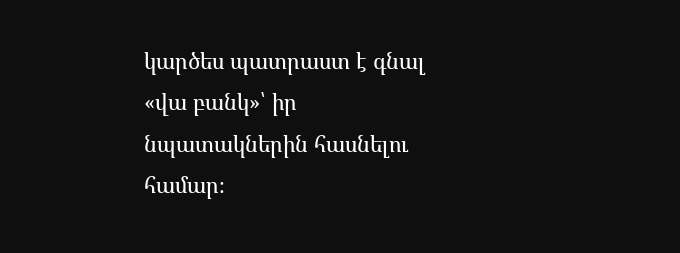կարծես պատրաստ է գնալ «վա բանկ»՝ իր նպատակներին հասնելու համար։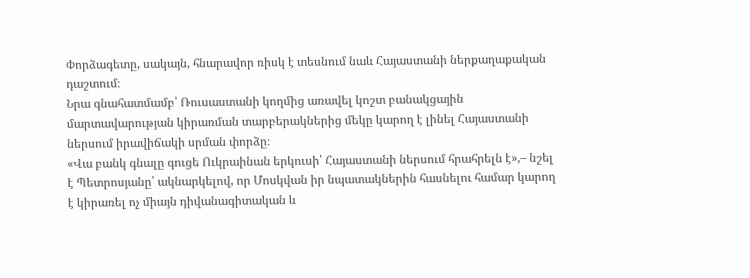Փորձագետը, սակայն, հնարավոր ռիսկ է տեսնում նաև Հայաստանի ներքաղաքական դաշտում։
Նրա գնահատմամբ՝ Ռուսաստանի կողմից առավել կոշտ բանակցային մարտավարության կիրառման տարբերակներից մեկը կարող է լինել Հայաստանի ներսում իրավիճակի սրման փորձը։
«Վա բանկ գնալը գուցե Ուկրաինան երկուսի՝ Հայաստանի ներսում հրահրելն է»,– նշել է Պետրոսյանը՝ ակնարկելով, որ Մոսկվան իր նպատակներին հասնելու համար կարող է կիրառել ոչ միայն դիվանագիտական և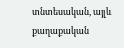տնտեսական, այլև քաղաքական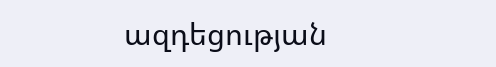ազդեցության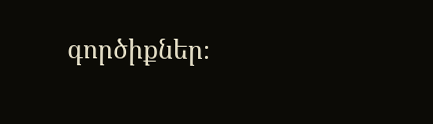գործիքներ։